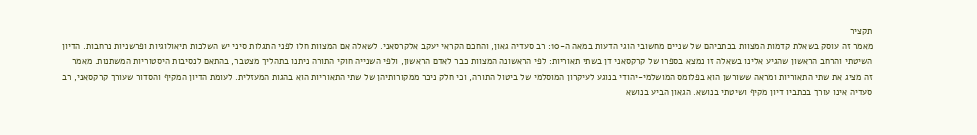תקציר
מאמר זה עוסק בשאלת קדמות המצוות בכתביהם של שניים מחשובי הוגי הדעות במאה ה-10: רב סעדיה גאון, והחכם הקראי יעקב אלקרסאני. לשאלה אם המצוות חלו לפני התגלות סיני יש השלכות תיאולוגיות ופרשניות נרחבות. הדיון השיטתי והרחב הראשון שהגיע אלינו בשאלה זו נמצא בספרו של קרקסאני דן בשתי תאוריות: לפי הראשונה המצוות כבר לאדם הראשון, ולפי השנייה חוקי התורה ניתנו בתהליך מצטבר, בהתאם לנסיבות היסטוריות המשתנות. מאמר זה מציג את שתי התאוריות ומראה ששורשן הוא בפלומס המושלמי-יהודי בנוגע לעיקרון המוסלמי של ביטול התורה, וכי חלק ניכר ממקורותיהן של שתי התאוריות הוא בהגות המעזלית. לעומת הדיון המקיף והסדור שעורך קרקסאני, רב סעדיה אינו עורך בכתביו דיון מקיף ושיטתי בנושא. הגאון הביע בנושא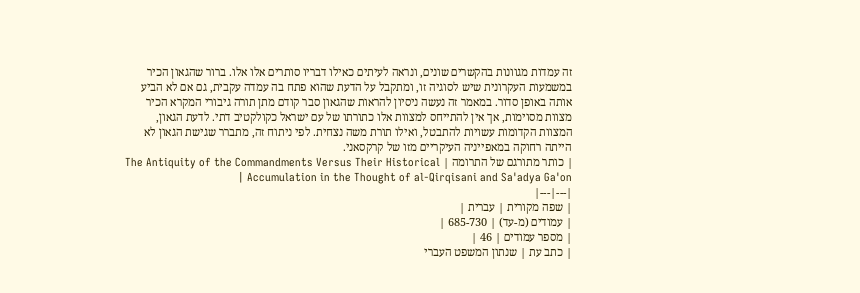זה עמדות מגוונות בהקשרים שונים, ונראה לעיתים כאילו דבריו סותרים אלו אלו. ברור שהגאון הכיר במשמעות העקרונית שיש לסוגיה זו, ומתקבל על הדעת שהוא פתח בה עמדה עקבית, גם אם לא הביע אותה באופן סדור. במאמר זה נעשה ניסיון להראות שהגאון סבר קודם מתן תורה גיבורי המקרא הכיר מצוות מסוימות, אך אין להתייחס למצוות אלו כתורתו של עם ישראל כקולקטיב דתי. לדעת הגאון, המצוות הקדומות עשויות להתבטל, ואילו תורת משה נצחית. לפי ניתוח זה, מתברר שגישת הגאון לא הייתה רחוקה במאפייניה העיקריים מזו של קרקסאני.
| כותר מתורגם של התרומה | The Antiquity of the Commandments Versus Their Historical Accumulation in the Thought of al-Qirqisani and Sa'adya Ga'on |
|---|---|
| שפה מקורית | עברית |
| עמודים (מ-עד) | 685-730 |
| מספר עמודים | 46 |
| כתב עת | שנתון המשפט העברי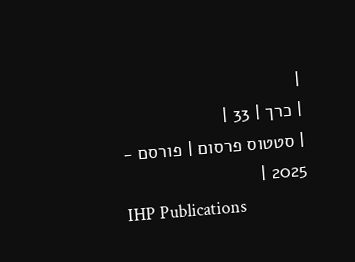|
| כרך | 33 |
| סטטוס פרסום | פורסם - 2025 |
IHP Publications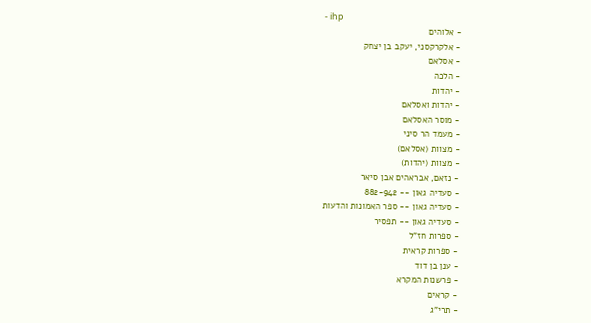- ihp
- אלוהים
- אלקרקסני, יעקב בן יצחק
- אסלאם
- הלכה
- יהדות
- יהדות ואסלאם
- מוסר האסלאם
- מעמד הר סיני
- מצוות (אסלאם)
- מצוות (יהדות)
- נזאם, אבראהים אבן סיאר
- סעדיה גאון -- 882-942
- סעדיה גאון -- ספר האמונות והדעות
- סעדיה גאון -- תפסיר
- ספרות חז"ל
- ספרות קראית
- ענן בן דוד
- פרשנות המקרא
- קראים
- תרי"ג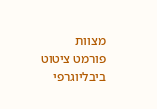מצוות
פורמט ציטוט ביבליוגרפי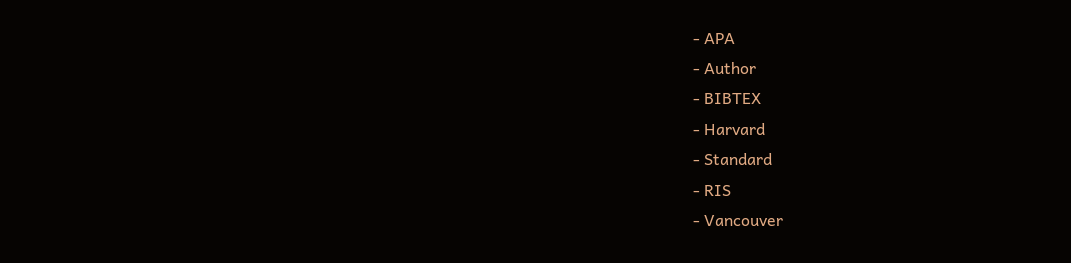- APA
- Author
- BIBTEX
- Harvard
- Standard
- RIS
- Vancouver